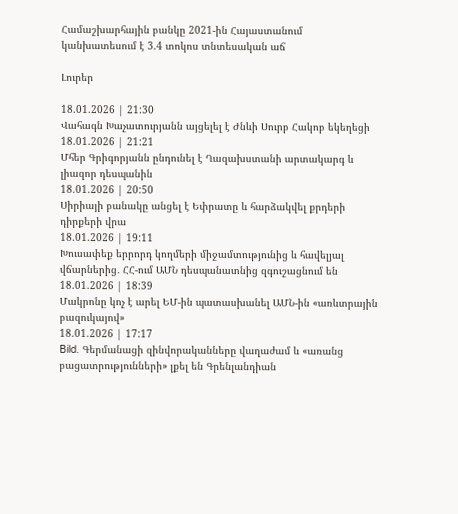Համաշխարհային բանկը 2021-ին Հայաստանում կանխատեսում է 3.4 տոկոս տնտեսական աճ

Լուրեր

18.01.2026 | 21:30
Վահագն Խաչատուրյանն այցելել է Ժնևի Սուրբ Հակոբ եկեղեցի
18.01.2026 | 21:21
Մհեր Գրիգորյանն ընդունել է Ղազախստանի արտակարգ և լիազոր դեսպանին
18.01.2026 | 20:50
Սիրիայի բանակը անցել է Եփրատը և հարձակվել քրդերի դիրքերի վրա
18.01.2026 | 19:11
Խուսափեք երրորդ կողմերի միջամտությունից և հավելյալ վճարներից․ ՀՀ-ում ԱՄՆ դեսպանատնից զգուշացնում են
18.01.2026 | 18:39
Մակրոնը կոչ է արել ԵՄ-ին պատասխանել ԱՄՆ-ին «առևտրային բազուկայով»
18.01.2026 | 17:17
Bild. Գերմանացի զինվորականները վաղաժամ և «առանց բացատրությունների» լքել են Գրենլանդիան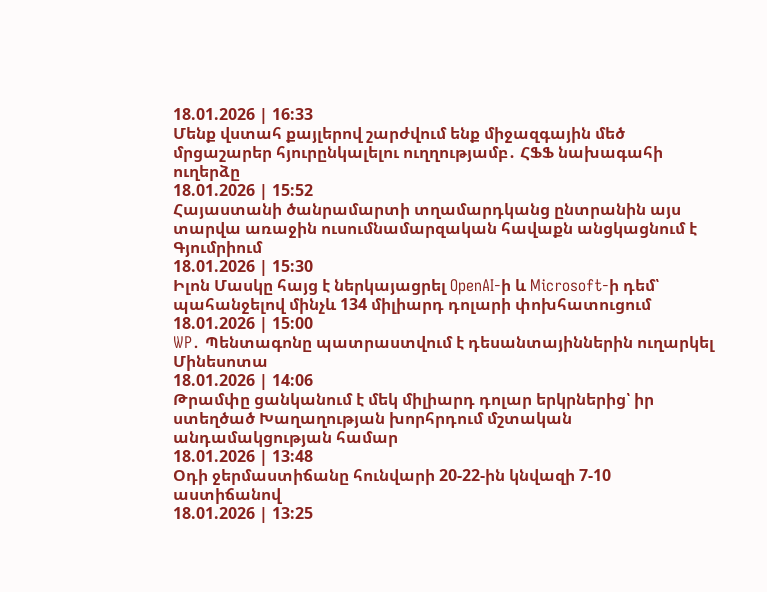18.01.2026 | 16:33
Մենք վստահ քայլերով շարժվում ենք միջազգային մեծ մրցաշարեր հյուրընկալելու ուղղությամբ․ ՀՖՖ նախագահի ուղերձը
18.01.2026 | 15:52
Հայաստանի ծանրամարտի տղամարդկանց ընտրանին այս տարվա առաջին ուսումնամարզական հավաքն անցկացնում է Գյումրիում
18.01.2026 | 15:30
Իլոն Մասկը հայց է ներկայացրել OpenAI-ի և Microsoft-ի դեմ՝ պահանջելով մինչև 134 միլիարդ դոլարի փոխհատուցում
18.01.2026 | 15:00
WP․ Պենտագոնը պատրաստվում է դեսանտայիններին ուղարկել Մինեսոտա
18.01.2026 | 14:06
Թրամփը ցանկանում է մեկ միլիարդ դոլար երկրներից՝ իր ստեղծած Խաղաղության խորհրդում մշտական անդամակցության համար
18.01.2026 | 13:48
Օդի ջերմաստիճանը հունվարի 20-22-ին կնվազի 7-10 աստիճանով
18.01.2026 | 13:25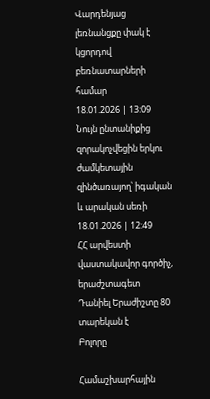Վարդենյաց լեռնանցքը փակ է կցորդով բեռնատարների համար
18.01.2026 | 13:09
Նույն ընտանիքից զորակոչվեցին երկու ժամկետային զինծառայող՝ իգական և արական սեռի
18.01.2026 | 12:49
ՀՀ արվեստի վաստակավոր գործիչ, երաժշտագետ Դանիել Երաժիշտը 80 տարեկան է
Բոլորը

Համաշխարհային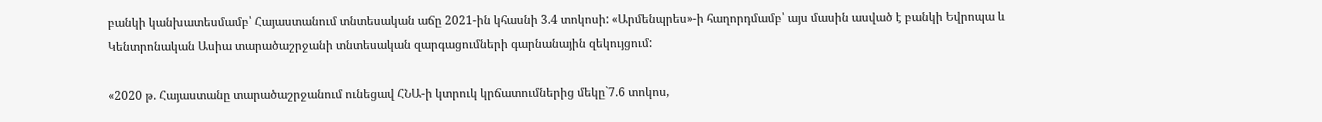բանկի կանխատեսմամբ՝ Հայաստանում տնտեսական աճը 2021-ին կհասնի 3.4 տոկոսի: «Արմենպրես»-ի հաղորդմամբ՝ այս մասին ասված է բանկի Եվրոպա և Կենտրոնական Ասիա տարածաշրջանի տնտեսական զարգացումների գարնանային զեկույցում:

«2020 թ. Հայաստանը տարածաշրջանում ունեցավ ՀՆԱ-ի կտրուկ կրճատումներից մեկը`7.6 տոկոս,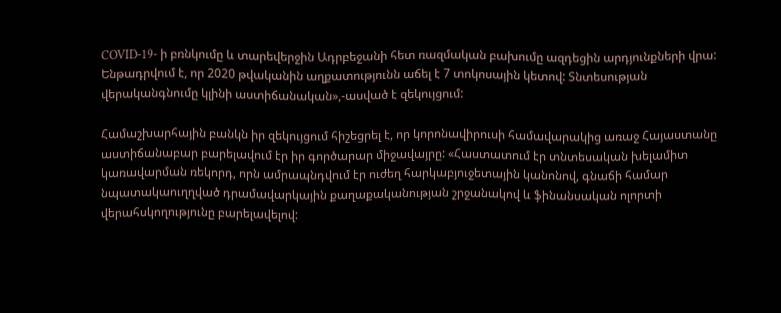COVID-19- ի բռնկումը և տարեվերջին Ադրբեջանի հետ ռազմական բախումը ազդեցին արդյունքների վրա: Ենթադրվում է, որ 2020 թվականին աղքատությունն աճել է 7 տոկոսային կետով: Տնտեսության վերականգնումը կլինի աստիճանական»,-ասված է զեկույցում:

Համաշխարհային բանկն իր զեկույցում հիշեցրել է, որ կորոնավիրուսի համավարակից առաջ Հայաստանը աստիճանաբար բարելավում էր իր գործարար միջավայրը: «Հաստատում էր տնտեսական խելամիտ կառավարման ռեկորդ, որն ամրապնդվում էր ուժեղ հարկաբյուջետային կանոնով, գնաճի համար նպատակաուղղված դրամավարկային քաղաքականության շրջանակով և ֆինանսական ոլորտի վերահսկողությունը բարելավելով: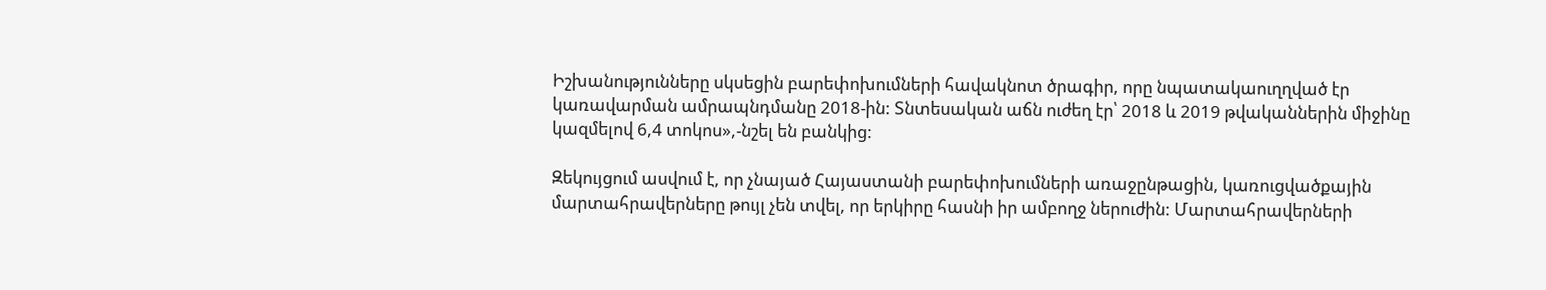Իշխանությունները սկսեցին բարեփոխումների հավակնոտ ծրագիր, որը նպատակաուղղված էր կառավարման ամրապնդմանը 2018-ին: Տնտեսական աճն ուժեղ էր՝ 2018 և 2019 թվականներին միջինը կազմելով 6,4 տոկոս»,-նշել են բանկից:

Զեկույցում ասվում է, որ չնայած Հայաստանի բարեփոխումների առաջընթացին, կառուցվածքային մարտահրավերները թույլ չեն տվել, որ երկիրը հասնի իր ամբողջ ներուժին: Մարտահրավերների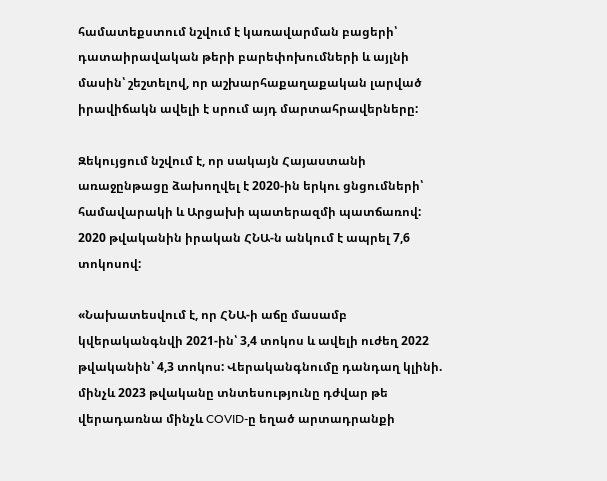համատեքստում նշվում է կառավարման բացերի՝ դատաիրավական թերի բարեփոխումների և այլնի մասին՝ շեշտելով, որ աշխարհաքաղաքական լարված իրավիճակն ավելի է սրում այդ մարտահրավերները:

Զեկույցում նշվում է, որ սակայն Հայաստանի առաջընթացը ձախողվել է 2020-ին երկու ցնցումների՝ համավարակի և Արցախի պատերազմի պատճառով: 2020 թվականին իրական ՀՆԱ-ն անկում է ապրել 7,6 տոկոսով:

«Նախատեսվում է, որ ՀՆԱ-ի աճը մասամբ կվերականգնվի 2021-ին՝ 3,4 տոկոս և ավելի ուժեղ 2022 թվականին՝ 4,3 տոկոս: Վերականգնումը դանդաղ կլինի. մինչև 2023 թվականը տնտեսությունը դժվար թե վերադառնա մինչև COVID-ը եղած արտադրանքի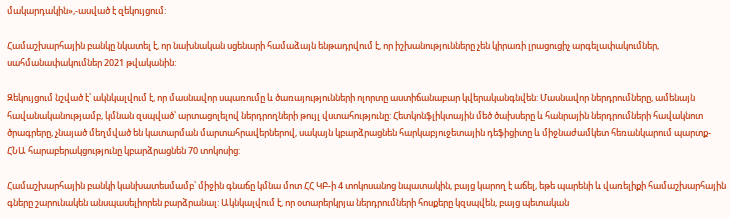մակարդակին»,-ասված է զեկույցում:

Համաշխարհային բանկը նկատել է, որ նախնական սցենարի համաձայն ենթադրվում է, որ իշխանությունները չեն կիրառի լրացուցիչ արգելափակումներ, սահմանափակումներ 2021 թվականին:

Զեկույցում նշված է՝ ակնկալվում է, որ մասնավոր սպառումը և ծառայությունների ոլորտը աստիճանաբար կվերականգնվեն: Մասնավոր ներդրումները, ամենայն հավանականությամբ, կմնան զսպված՝ արտացոլելով ներդրողների թույլ վստահությունը: Հետկոնֆլիկտային մեծ ծախսերը և հանրային ներդրումների հավակնոտ ծրագրերը, չնայած մեղմված են կատարման մարտահրավերներով, սակայն կբարձրացնեն հարկաբյուջետային դեֆիցիտը և միջնաժամկետ հեռանկարում պարտք-ՀՆԱ հարաբերակցությունը կբարձրացնեն 70 տոկոսից:

Համաշխարհային բանկի կանխատեսմամբ՝ միջին գնաճը կմնա մոտ ՀՀ ԿԲ-ի 4 տոկոսանոց նպատակին, բայց կարող է աճել, եթե պարենի և վառելիքի համաշխարհային գները շարունակեն անսպասելիորեն բարձրանալ: Ակնկալվում է, որ օտարերկրյա ներդրումների հոսքերը կզսպվեն, բայց պետական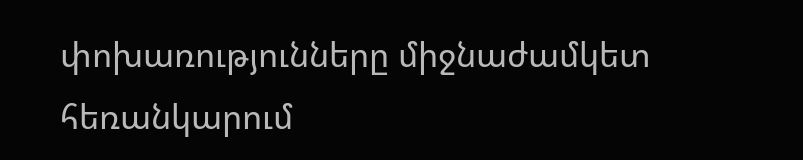փոխառությունները միջնաժամկետ հեռանկարում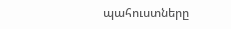պահուստները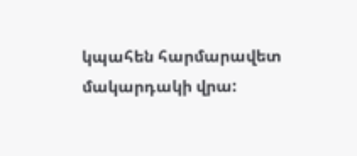կպահեն հարմարավետ մակարդակի վրա: